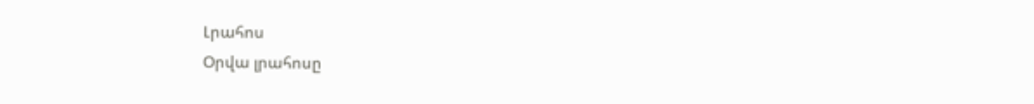Լրահոս
Օրվա լրահոսը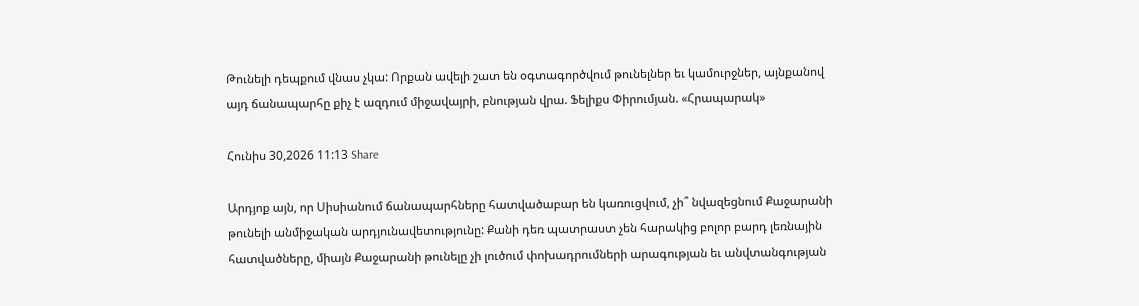Թունելի դեպքում վնաս չկա: Որքան ավելի շատ են օգտագործվում թունելներ եւ կամուրջներ, այնքանով այդ ճանապարհը քիչ է ազդում միջավայրի, բնության վրա. Ֆելիքս Փիրումյան. «Հրապարակ»

Հունիս 30,2026 11:13 Share

Արդյոք այն, որ Սիսիանում ճանապարհները հատվածաբար են կառուցվում, չի՞ նվազեցնում Քաջարանի թունելի անմիջական արդյունավետությունը: Քանի դեռ պատրաստ չեն հարակից բոլոր բարդ լեռնային հատվածները, միայն Քաջարանի թունելը չի լուծում փոխադրումների արագության եւ անվտանգության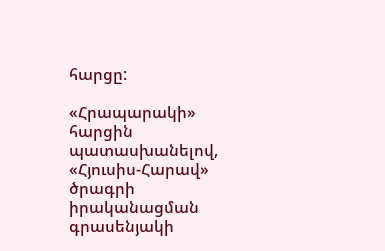հարցը:

«Հրապարակի» հարցին պատասխանելով, «Հյուսիս-Հարավ» ծրագրի իրականացման գրասենյակի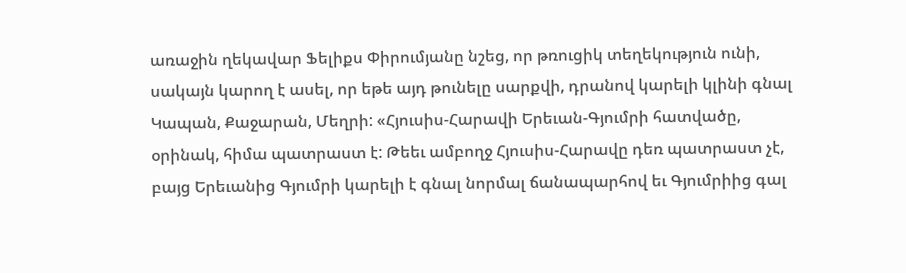առաջին ղեկավար Ֆելիքս Փիրումյանը նշեց, որ թռուցիկ տեղեկություն ունի, սակայն կարող է ասել, որ եթե այդ թունելը սարքվի, դրանով կարելի կլինի գնալ Կապան, Քաջարան, Մեղրի: «Հյուսիս-Հարավի Երեւան-Գյումրի հատվածը, օրինակ, հիմա պատրաստ է: Թեեւ ամբողջ Հյուսիս-Հարավը դեռ պատրաստ չէ, բայց Երեւանից Գյումրի կարելի է գնալ նորմալ ճանապարհով եւ Գյումրիից գալ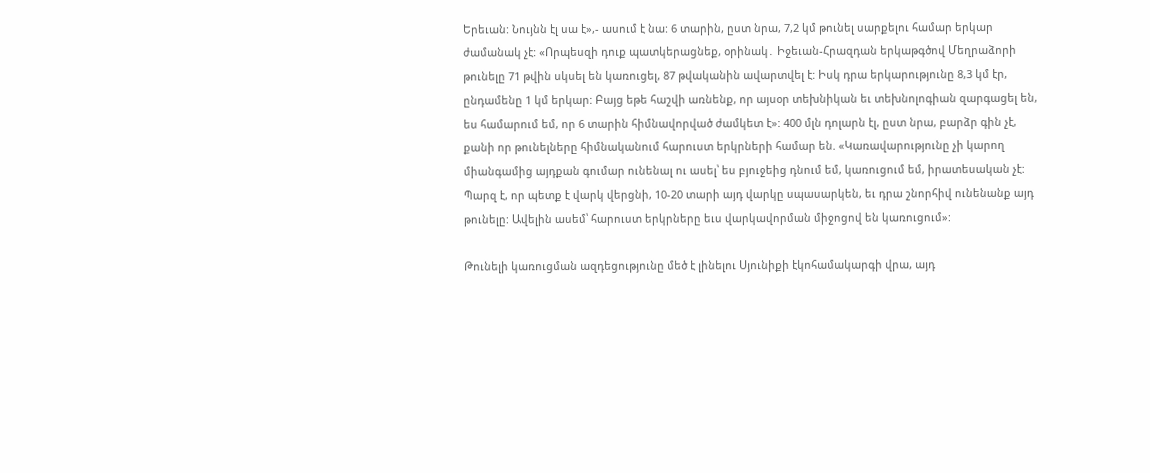Երեւան: Նույնն էլ սա է»,- ասում է նա: 6 տարին, ըստ նրա, 7,2 կմ թունել սարքելու համար երկար ժամանակ չէ: «Որպեսզի դուք պատկերացնեք, օրինակ․ Իջեւան-Հրազդան երկաթգծով Մեղրաձորի թունելը 71 թվին սկսել են կառուցել, 87 թվականին ավարտվել է: Իսկ դրա երկարությունը 8,3 կմ էր, ընդամենը 1 կմ երկար: Բայց եթե հաշվի առնենք, որ այսօր տեխնիկան եւ տեխնոլոգիան զարգացել են, ես համարում եմ, որ 6 տարին հիմնավորված ժամկետ է»: 400 մլն դոլարն էլ, ըստ նրա, բարձր գին չէ, քանի որ թունելները հիմնականում հարուստ երկրների համար են. «Կառավարությունը չի կարող միանգամից այդքան գումար ունենալ ու ասել՝ ես բյուջեից դնում եմ, կառուցում եմ, իրատեսական չէ: Պարզ է, որ պետք է վարկ վերցնի, 10-20 տարի այդ վարկը սպասարկեն, եւ դրա շնորհիվ ունենանք այդ թունելը: Ավելին ասեմ՝ հարուստ երկրները եւս վարկավորման միջոցով են կառուցում»:

Թունելի կառուցման ազդեցությունը մեծ է լինելու Սյունիքի էկոհամակարգի վրա, այդ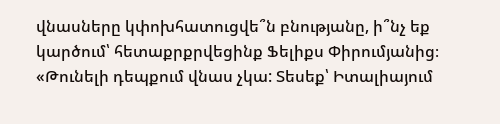վնասները կփոխհատուցվե՞ն բնությանը, ի՞նչ եք կարծում՝ հետաքրքրվեցինք Ֆելիքս Փիրումյանից։ «Թունելի դեպքում վնաս չկա: Տեսեք՝ Իտալիայում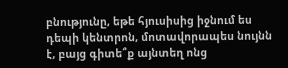բնությունը, եթե հյուսիսից իջնում ես դեպի կենտրոն, մոտավորապես նույնն է, բայց գիտե՞ք այնտեղ ոնց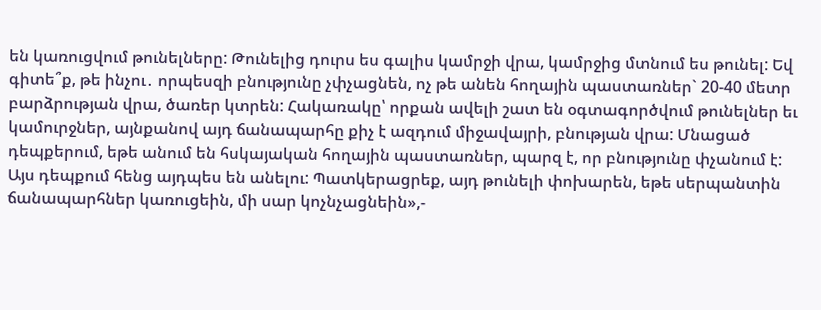են կառուցվում թունելները: Թունելից դուրս ես գալիս կամրջի վրա, կամրջից մտնում ես թունել: Եվ գիտե՞ք, թե ինչու․ որպեսզի բնությունը չփչացնեն, ոչ թե անեն հողային պաստառներ` 20-40 մետր բարձրության վրա, ծառեր կտրեն: Հակառակը՝ որքան ավելի շատ են օգտագործվում թունելներ եւ կամուրջներ, այնքանով այդ ճանապարհը քիչ է ազդում միջավայրի, բնության վրա: Մնացած դեպքերում, եթե անում են հսկայական հողային պաստառներ, պարզ է, որ բնությունը փչանում է: Այս դեպքում հենց այդպես են անելու: Պատկերացրեք, այդ թունելի փոխարեն, եթե սերպանտին ճանապարհներ կառուցեին, մի սար կոչնչացնեին»,-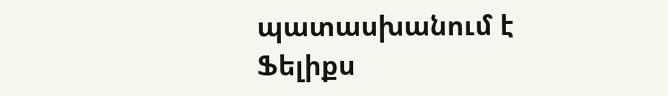պատասխանում է Ֆելիքս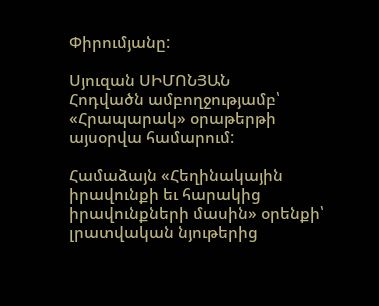Փիրումյանը:

Սյուզան ՍԻՄՈՆՅԱՆ
Հոդվածն ամբողջությամբ՝ «Հրապարակ» օրաթերթի այսօրվա համարում:

Համաձայն «Հեղինակային իրավունքի եւ հարակից իրավունքների մասին» օրենքի՝ լրատվական նյութերից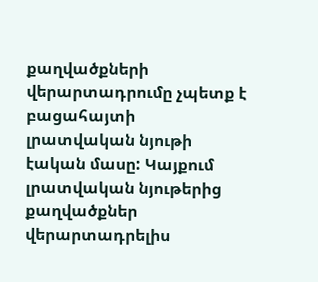քաղվածքների վերարտադրումը չպետք է բացահայտի լրատվական նյութի էական մասը: Կայքում լրատվական նյութերից քաղվածքներ վերարտադրելիս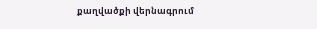քաղվածքի վերնագրում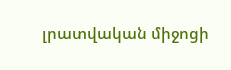լրատվական միջոցի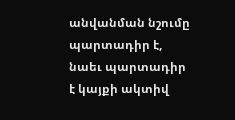անվանման նշումը պարտադիր է, նաեւ պարտադիր է կայքի ակտիվ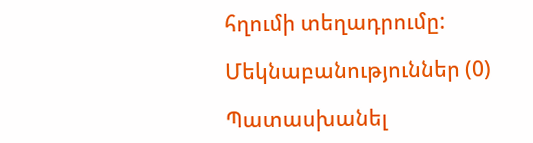հղումի տեղադրումը:

Մեկնաբանություններ (0)

Պատասխանել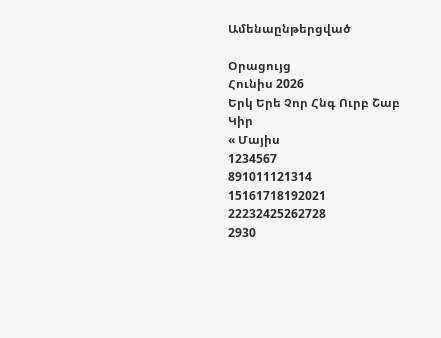Ամենաընթերցված

Օրացույց
Հունիս 2026
Երկ Երե Չոր Հնգ Ուրբ Շաբ Կիր
« Մայիս
1234567
891011121314
15161718192021
22232425262728
2930